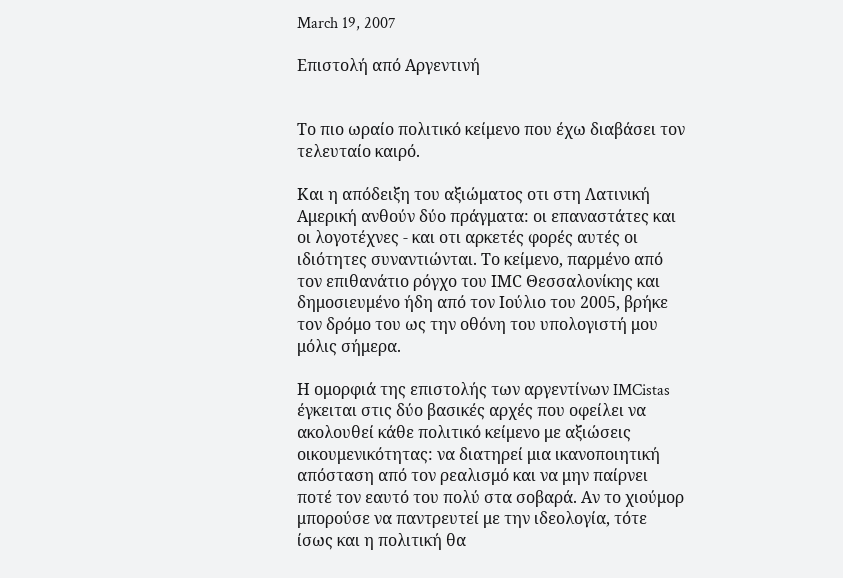March 19, 2007

Επιστολή από Αργεντινή


Το πιο ωραίο πολιτικό κείμενο που έχω διαβάσει τον τελευταίο καιρό.

Και η απόδειξη του αξιώματος οτι στη Λατινική Αμερική ανθούν δύο πράγματα: οι επαναστάτες και οι λογοτέχνες - και οτι αρκετές φορές αυτές οι ιδιότητες συναντιώνται. Το κείμενο, παρμένο από τον επιθανάτιο ρόγχο του ΙΜC Θεσσαλονίκης και δημοσιευμένο ήδη από τον Ιούλιο του 2005, βρήκε τον δρόμο του ως την οθόνη του υπολογιστή μου μόλις σήμερα.

Η ομορφιά της επιστολής των αργεντίνων IMCistas έγκειται στις δύο βασικές αρχές που οφείλει να ακολουθεί κάθε πολιτικό κείμενο με αξιώσεις οικουμενικότητας: να διατηρεί μια ικανοποιητική απόσταση από τον ρεαλισμό και να μην παίρνει ποτέ τον εαυτό του πολύ στα σοβαρά. Αν το χιούμορ μπορούσε να παντρευτεί με την ιδεολογία, τότε ίσως και η πολιτική θα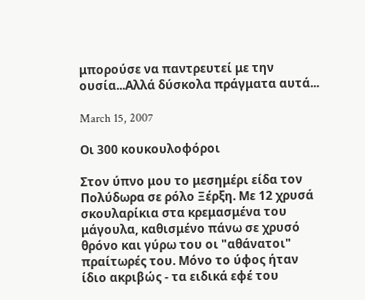μπορούσε να παντρευτεί με την ουσία...Αλλά δύσκολα πράγματα αυτά...

March 15, 2007

Οι 300 κουκουλοφόροι

Στον ύπνο μου το μεσημέρι είδα τον Πολύδωρα σε ρόλο Ξέρξη. Με 12 χρυσά σκουλαρίκια στα κρεμασμένα του μάγουλα, καθισμένο πάνω σε χρυσό θρόνο και γύρω του οι "αθάνατοι" πραίτωρές του. Μόνο το ύφος ήταν ίδιο ακριβώς - τα ειδικά εφέ του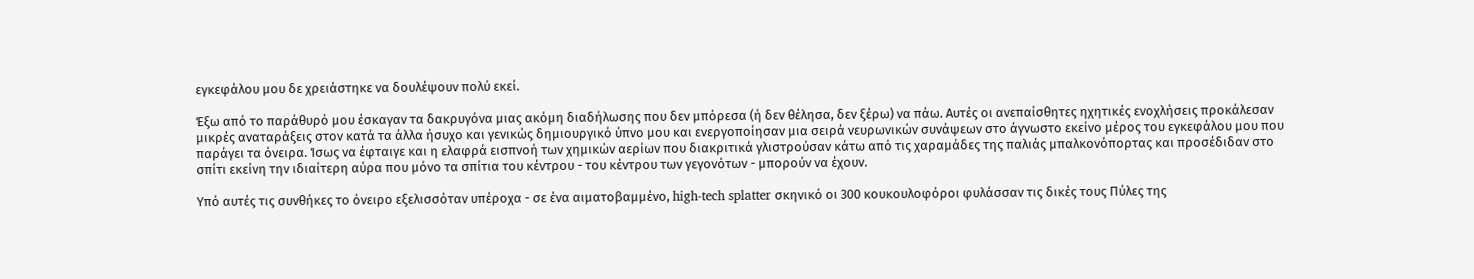εγκεφάλου μου δε χρειάστηκε να δουλέψουν πολύ εκεί.

Έξω από το παράθυρό μου έσκαγαν τα δακρυγόνα μιας ακόμη διαδήλωσης που δεν μπόρεσα (ή δεν θέλησα, δεν ξέρω) να πάω. Αυτές οι ανεπαίσθητες ηχητικές ενοχλήσεις προκάλεσαν μικρές αναταράξεις στον κατά τα άλλα ήσυχο και γενικώς δημιουργικό ύπνο μου και ενεργοποίησαν μια σειρά νευρωνικών συνάψεων στο άγνωστο εκείνο μέρος του εγκεφάλου μου που παράγει τα όνειρα. Ίσως να έφταιγε και η ελαφρά εισπνοή των χημικών αερίων που διακριτικά γλιστρούσαν κάτω από τις χαραμάδες της παλιάς μπαλκονόπορτας και προσέδιδαν στο σπίτι εκείνη την ιδιαίτερη αύρα που μόνο τα σπίτια του κέντρου - του κέντρου των γεγονότων - μπορούν να έχουν.

Υπό αυτές τις συνθήκες το όνειρο εξελισσόταν υπέροχα - σε ένα αιματοβαμμένο, high-tech splatter σκηνικό οι 300 κουκουλοφόροι φυλάσσαν τις δικές τους Πύλες της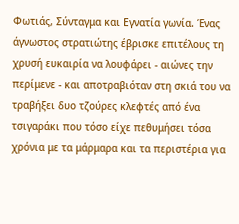Φωτιάς, Σύνταγμα και Εγνατία γωνία. Ένας άγνωστος στρατιώτης έβρισκε επιτέλους τη χρυσή ευκαιρία να λουφάρει - αιώνες την περίμενε - και αποτραβιόταν στη σκιά του να τραβήξει δυο τζούρες κλεφτές από ένα τσιγαράκι που τόσο είχε πεθυμήσει τόσα χρόνια με τα μάρμαρα και τα περιστέρια για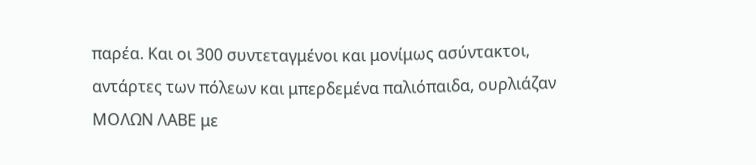παρέα. Και οι 300 συντεταγμένοι και μονίμως ασύντακτοι, αντάρτες των πόλεων και μπερδεμένα παλιόπαιδα, ουρλιάζαν ΜΟΛΩΝ ΛΑΒΕ με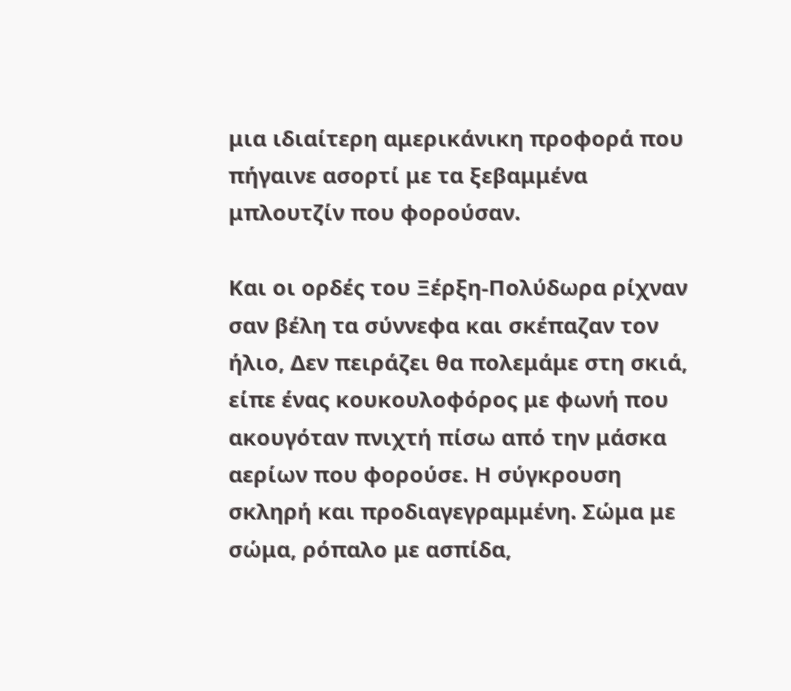μια ιδιαίτερη αμερικάνικη προφορά που πήγαινε ασορτί με τα ξεβαμμένα μπλουτζίν που φορούσαν.

Και οι ορδές του Ξέρξη-Πολύδωρα ρίχναν σαν βέλη τα σύννεφα και σκέπαζαν τον ήλιο, Δεν πειράζει θα πολεμάμε στη σκιά, είπε ένας κουκουλοφόρος με φωνή που ακουγόταν πνιχτή πίσω από την μάσκα αερίων που φορούσε. Η σύγκρουση σκληρή και προδιαγεγραμμένη. Σώμα με σώμα, ρόπαλο με ασπίδα,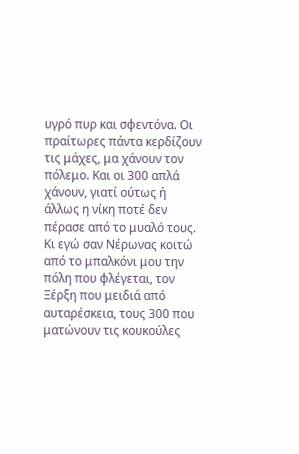υγρό πυρ και σφεντόνα. Οι πραίτωρες πάντα κερδίζουν τις μάχες, μα χάνουν τον πόλεμο. Και οι 300 απλά χάνουν, γιατί ούτως ή άλλως η νίκη ποτέ δεν πέρασε από το μυαλό τους. Κι εγώ σαν Νέρωνας κοιτώ από το μπαλκόνι μου την πόλη που φλέγεται, τον Ξέρξη που μειδιά από αυταρέσκεια, τους 300 που ματώνουν τις κουκούλες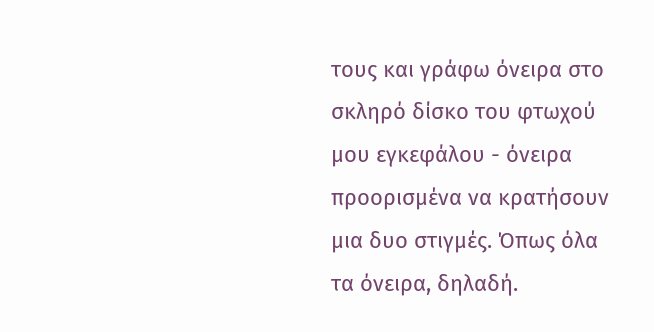τους και γράφω όνειρα στο σκληρό δίσκο του φτωχού μου εγκεφάλου - όνειρα προορισμένα να κρατήσουν μια δυο στιγμές. Όπως όλα τα όνειρα, δηλαδή.